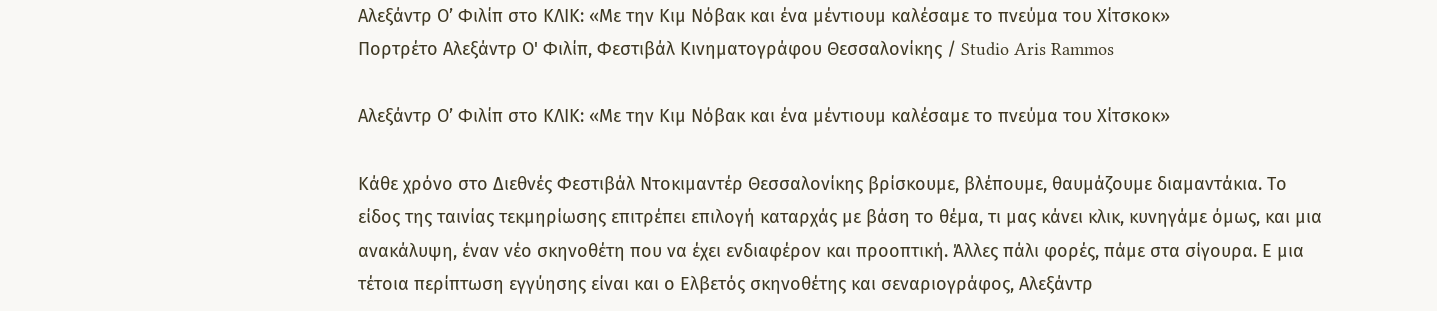Αλεξάντρ Ο’ Φιλίπ στο ΚΛΙΚ: «Με την Κιμ Νόβακ και ένα μέντιουμ καλέσαμε το πνεύμα του Χίτσκοκ»
Πορτρέτο Αλεξάντρ Ο' Φιλίπ, Φεστιβάλ Κινηματογράφου Θεσσαλονίκης / Studio Aris Rammos

Αλεξάντρ Ο’ Φιλίπ στο ΚΛΙΚ: «Με την Κιμ Νόβακ και ένα μέντιουμ καλέσαμε το πνεύμα του Χίτσκοκ»

Κάθε χρόνο στο Διεθνές Φεστιβάλ Ντοκιμαντέρ Θεσσαλονίκης βρίσκουμε, βλέπουμε, θαυμάζουμε διαμαντάκια. Το είδος της ταινίας τεκμηρίωσης επιτρέπει επιλογή καταρχάς με βάση το θέμα, τι μας κάνει κλικ, κυνηγάμε όμως, και μια ανακάλυψη, έναν νέο σκηνοθέτη που να έχει ενδιαφέρον και προοπτική. Άλλες πάλι φορές, πάμε στα σίγουρα. Ε μια τέτοια περίπτωση εγγύησης είναι και ο Ελβετός σκηνοθέτης και σεναριογράφος, Αλεξάντρ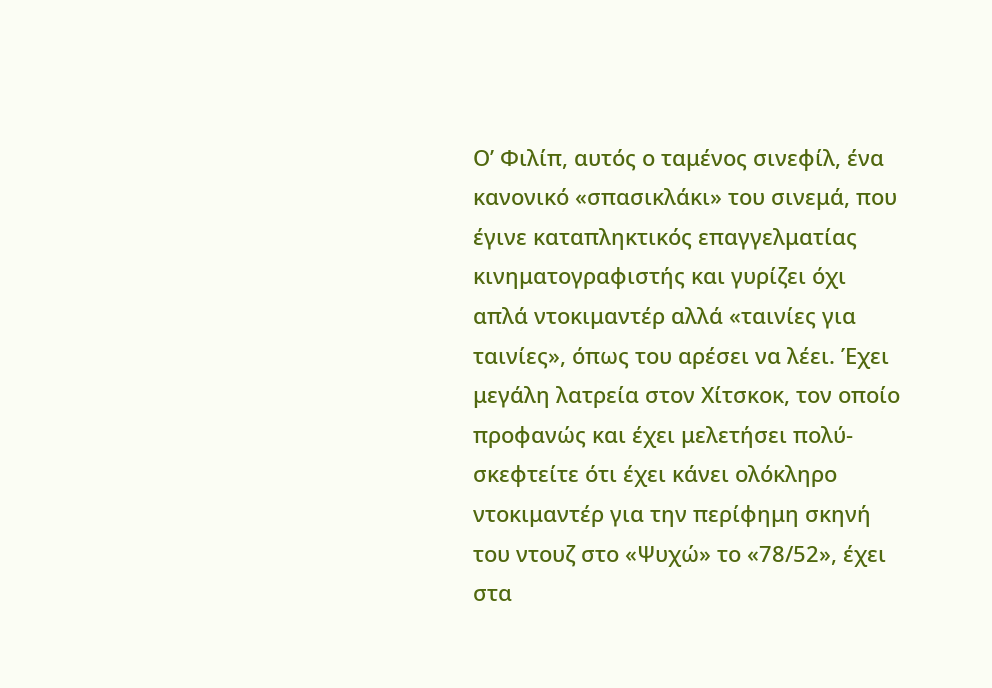Ο’ Φιλίπ, αυτός ο ταμένος σινεφίλ, ένα κανονικό «σπασικλάκι» του σινεμά, που έγινε καταπληκτικός επαγγελματίας κινηματογραφιστής και γυρίζει όχι απλά ντοκιμαντέρ αλλά «ταινίες για ταινίες», όπως του αρέσει να λέει. Έχει μεγάλη λατρεία στον Χίτσκοκ, τον οποίο προφανώς και έχει μελετήσει πολύ-σκεφτείτε ότι έχει κάνει ολόκληρο ντοκιμαντέρ για την περίφημη σκηνή του ντουζ στο «Ψυχώ» το «78/52», έχει στα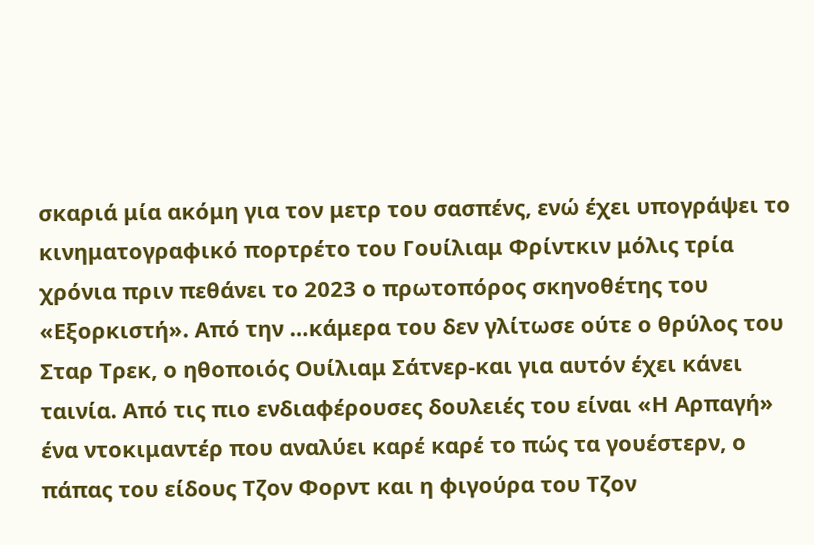σκαριά μία ακόμη για τον μετρ του σασπένς, ενώ έχει υπογράψει το κινηματογραφικό πορτρέτο του Γουίλιαμ Φρίντκιν μόλις τρία χρόνια πριν πεθάνει το 2023 ο πρωτοπόρος σκηνοθέτης του «Εξορκιστή». Από την …κάμερα του δεν γλίτωσε ούτε ο θρύλος του Σταρ Τρεκ, ο ηθοποιός Ουίλιαμ Σάτνερ-και για αυτόν έχει κάνει ταινία. Από τις πιο ενδιαφέρουσες δουλειές του είναι «Η Αρπαγή» ένα ντοκιμαντέρ που αναλύει καρέ καρέ το πώς τα γουέστερν, ο πάπας του είδους Τζον Φορντ και η φιγούρα του Τζον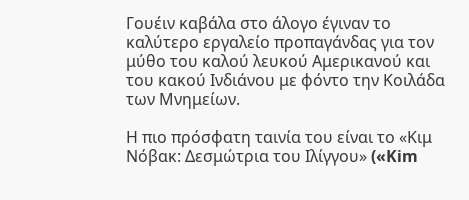Γουέιν καβάλα στο άλογο έγιναν το καλύτερο εργαλείο προπαγάνδας για τον μύθο του καλού λευκού Αμερικανού και του κακού Ινδιάνου με φόντο την Κοιλάδα των Μνημείων.

Η πιο πρόσφατη ταινία του είναι το «Κιμ Νόβακ: Δεσμώτρια του Ιλίγγου» («Kim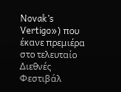Novak’s Vertigo») που έκανε πρεμιέρα στο τελευταίο Διεθνές Φεστιβάλ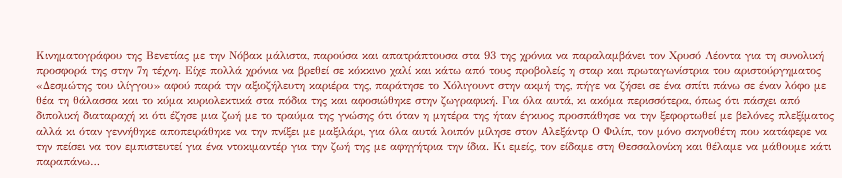Κινηματογράφου της Βενετίας με την Νόβακ μάλιστα, παρούσα και απατράπτουσα στα 93 της χρόνια να παραλαμβάνει τον Χρυσό Λέοντα για τη συνολική προσφορά της στην 7η τέχνη. Είχε πολλά χρόνια να βρεθεί σε κόκκινο χαλί και κάτω από τους προβολείς η σταρ και πρωταγωνίστρια του αριστούργηματος «Δεσμώτης του ιλίγγου» αφού παρά την αξιοζήλευτη καριέρα της, παράτησε το Χόλιγουντ στην ακμή της, πήγε να ζήσει σε ένα σπίτι πάνω σε έναν λόφο με θέα τη θάλασσα και το κύμα κυριολεκτικά στα πόδια της και αφοσιώθηκε στην ζωγραφική. Για όλα αυτά, κι ακόμα περισσότερα, όπως ότι πάσχει από διπολική διαταραχή κι ότι έζησε μια ζωή με το τραύμα της γνώσης ότι όταν η μητέρα της ήταν έγκυος προσπάθησε να την ξεφορτωθεί με βελόνες πλεξίματος αλλά κι όταν γεννήθηκε αποπειράθηκε να την πνίξει με μαξιλάρι, για όλα αυτά λοιπόν μίλησε στον Αλεξάντρ Ο Φιλίπ, τον μόνο σκηνοθέτη που κατάφερε να την πείσει να τον εμπιστευτεί για ένα ντοκιμαντέρ για την ζωή της με αφηγήτρια την ίδια. Κι εμείς, τον είδαμε στη Θεσσαλονίκη και θέλαμε να μάθουμε κάτι παραπάνω…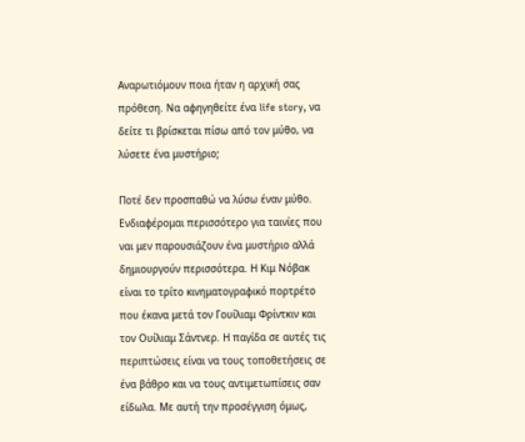Αναρωτιόμουν ποια ήταν η αρχική σας πρόθεση. Να αφηγηθείτε ένα life story, να δείτε τι βρίσκεται πίσω από τον μύθο, να λύσετε ένα μυστήριο;

Ποτέ δεν προσπαθώ να λύσω έναν μύθο. Ενδιαφέρομαι περισσότερο για ταινίες που ναι μεν παρουσιάζουν ένα μυστήριο αλλά δημιουργούν περισσότερα. Η Κιμ Νόβακ είναι το τρίτο κινηματογραφικό πορτρέτο που έκανα μετά τον Γουίλιαμ Φρίντκιν και τον Ουίλιαμ Σάντνερ. Η παγίδα σε αυτές τις περιπτώσεις είναι να τους τοποθετήσεις σε ένα βάθρο και να τους αντιμετωπίσεις σαν είδωλα. Με αυτή την προσέγγιση όμως,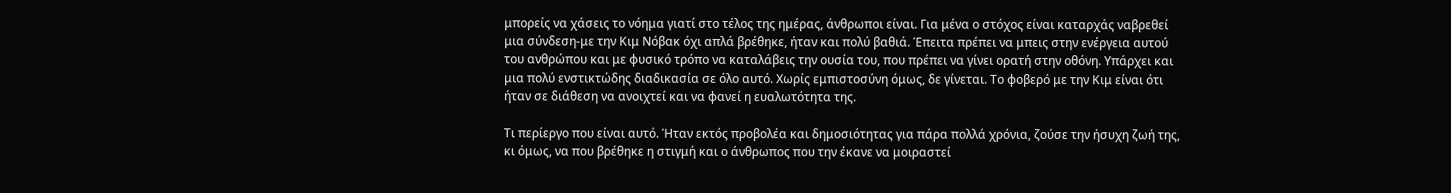μπορείς να χάσεις το νόημα γιατί στο τέλος της ημέρας, άνθρωποι είναι. Για μένα ο στόχος είναι καταρχάς ναβρεθεί μια σύνδεση-με την Κιμ Νόβακ όχι απλά βρέθηκε, ήταν και πολύ βαθιά. Έπειτα πρέπει να μπεις στην ενέργεια αυτού του ανθρώπου και με φυσικό τρόπο να καταλάβεις την ουσία του, που πρέπει να γίνει ορατή στην οθόνη. Υπάρχει και μια πολύ ενστικτώδης διαδικασία σε όλο αυτό. Χωρίς εμπιστοσύνη όμως, δε γίνεται. Το φοβερό με την Κιμ είναι ότι ήταν σε διάθεση να ανοιχτεί και να φανεί η ευαλωτότητα της.

Τι περίεργο που είναι αυτό. Ήταν εκτός προβολέα και δημοσιότητας για πάρα πολλά χρόνια, ζούσε την ήσυχη ζωή της, κι όμως, να που βρέθηκε η στιγμή και ο άνθρωπος που την έκανε να μοιραστεί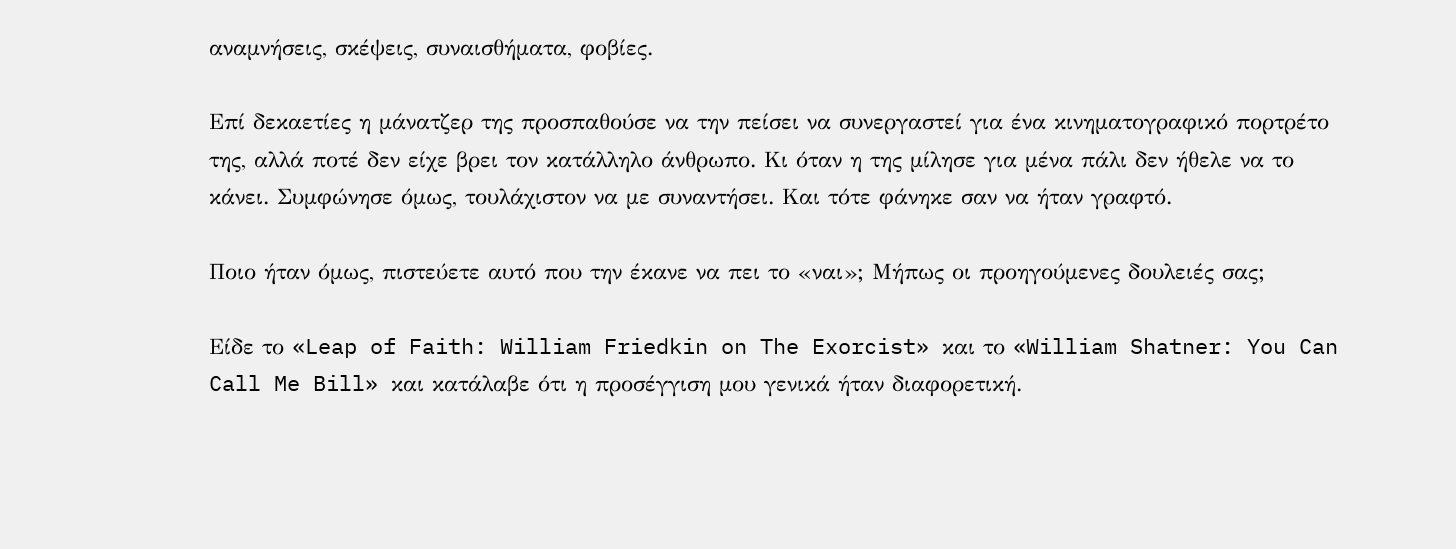αναμνήσεις, σκέψεις, συναισθήματα, φοβίες.

Επί δεκαετίες η μάνατζερ της προσπαθούσε να την πείσει να συνεργαστεί για ένα κινηματογραφικό πορτρέτο της, αλλά ποτέ δεν είχε βρει τον κατάλληλο άνθρωπο. Κι όταν η της μίλησε για μένα πάλι δεν ήθελε να το κάνει. Συμφώνησε όμως, τουλάχιστον να με συναντήσει. Και τότε φάνηκε σαν να ήταν γραφτό.

Ποιο ήταν όμως, πιστεύετε αυτό που την έκανε να πει το «ναι»; Μήπως οι προηγούμενες δουλειές σας;

Είδε το «Leap of Faith: William Friedkin on The Exorcist» και το «William Shatner: You Can Call Me Bill» και κατάλαβε ότι η προσέγγιση μου γενικά ήταν διαφορετική.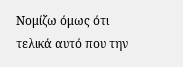Νομίζω όμως ότι τελικά αυτό που την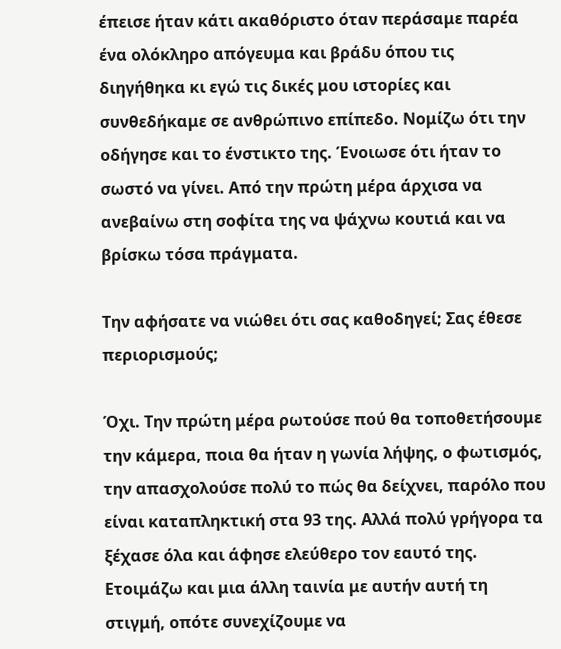έπεισε ήταν κάτι ακαθόριστο όταν περάσαμε παρέα ένα ολόκληρο απόγευμα και βράδυ όπου τις διηγήθηκα κι εγώ τις δικές μου ιστορίες και συνθεδήκαμε σε ανθρώπινο επίπεδο. Νομίζω ότι την οδήγησε και το ένστικτο της. Ένοιωσε ότι ήταν το σωστό να γίνει. Από την πρώτη μέρα άρχισα να ανεβαίνω στη σοφίτα της να ψάχνω κουτιά και να βρίσκω τόσα πράγματα.

Την αφήσατε να νιώθει ότι σας καθοδηγεί; Σας έθεσε περιορισμούς;

Όχι. Την πρώτη μέρα ρωτούσε πού θα τοποθετήσουμε την κάμερα, ποια θα ήταν η γωνία λήψης, ο φωτισμός, την απασχολούσε πολύ το πώς θα δείχνει, παρόλο που είναι καταπληκτική στα 93 της. Αλλά πολύ γρήγορα τα ξέχασε όλα και άφησε ελεύθερο τον εαυτό της. Ετοιμάζω και μια άλλη ταινία με αυτήν αυτή τη στιγμή, οπότε συνεχίζουμε να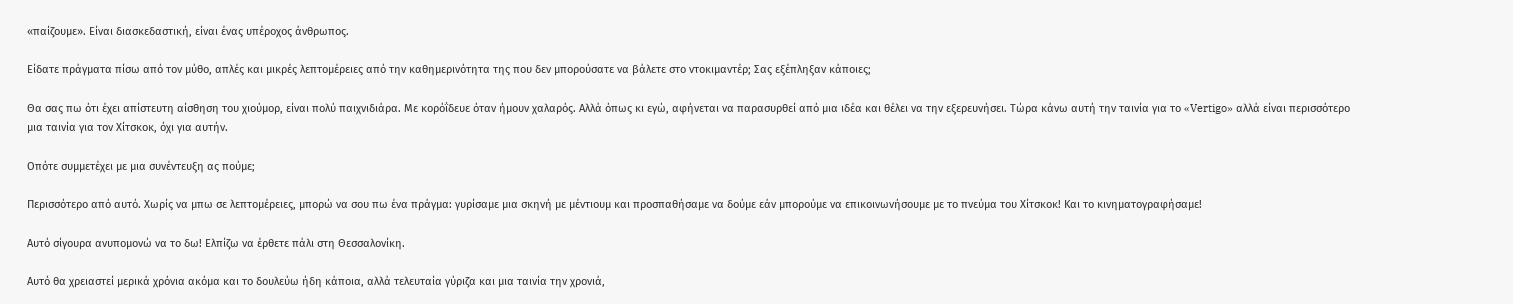«παίζουμε». Είναι διασκεδαστική, είναι ένας υπέροχος άνθρωπος.

Είδατε πράγματα πίσω από τον μύθο, απλές και μικρές λεπτομέρειες από την καθημερινότητα της που δεν μπορούσατε να βάλετε στο ντοκιμαντέρ; Σας εξέπληξαν κάποιες;

Θα σας πω ότι έχει απίστευτη αίσθηση του χιούμορ, είναι πολύ παιχνιδιάρα. Με κορόΐδευε όταν ήμουν χαλαρός. Αλλά όπως κι εγώ, αφήνεται να παρασυρθεί από μια ιδέα και θέλει να την εξερευνήσει. Τώρα κάνω αυτή την ταινία για το «Vertigo» αλλά είναι περισσότερο μια ταινία για τον Χίτσκοκ, όχι για αυτήν.

Οπότε συμμετέχει με μια συνέντευξη ας πούμε;

Περισσότερο από αυτό. Χωρίς να μπω σε λεπτομέρειες, μπορώ να σου πω ένα πράγμα: γυρίσαμε μια σκηνή με μέντιουμ και προσπαθήσαμε να δούμε εάν μπορούμε να επικοινωνήσουμε με το πνεύμα του Χίτσκοκ! Και το κινηματογραφήσαμε!

Αυτό σίγουρα ανυπομονώ να το δω! Ελπίζω να έρθετε πάλι στη Θεσσαλονίκη.

Αυτό θα χρειαστεί μερικά χρόνια ακόμα και το δουλεύω ήδη κάποια, αλλά τελευταία γύριζα και μια ταινία την χρονιά,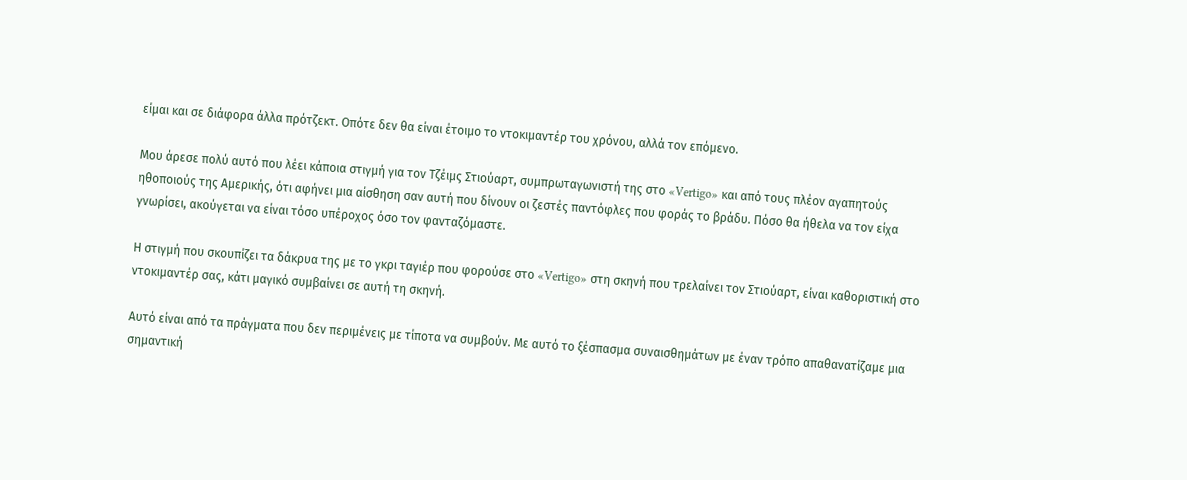είμαι και σε διάφορα άλλα πρότζεκτ. Οπότε δεν θα είναι έτοιμο το ντοκιμαντέρ του χρόνου, αλλά τον επόμενο.

Μου άρεσε πολύ αυτό που λέει κάποια στιγμή για τον Τζέιμς Στιούαρτ, συμπρωταγωνιστή της στο «Vertigo» και από τους πλέον αγαπητούς ηθοποιούς της Αμερικής, ότι αφήνει μια αίσθηση σαν αυτή που δίνουν οι ζεστές παντόφλες που φοράς το βράδυ. Πόσο θα ήθελα να τον είχα γνωρίσει, ακούγεται να είναι τόσο υπέροχος όσο τον φανταζόμαστε.

Η στιγμή που σκουπίζει τα δάκρυα της με το γκρι ταγιέρ που φορούσε στο «Vertigo» στη σκηνή που τρελαίνει τον Στιούαρτ, είναι καθοριστική στο ντοκιμαντέρ σας, κάτι μαγικό συμβαίνει σε αυτή τη σκηνή.

Αυτό είναι από τα πράγματα που δεν περιμένεις με τίποτα να συμβούν. Με αυτό το ξέσπασμα συναισθημάτων με έναν τρόπο απαθανατίζαμε μια σημαντική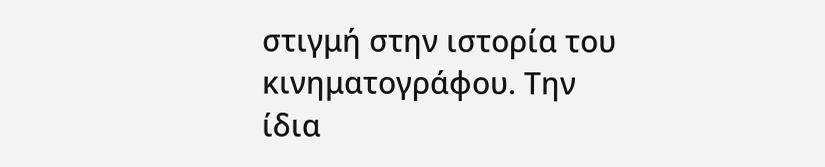στιγμή στην ιστορία του κινηματογράφου. Την ίδια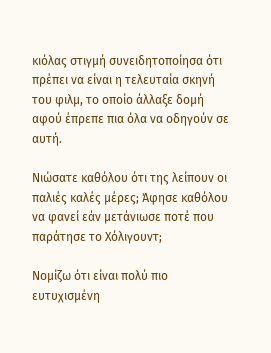κιόλας στιγμή συνειδητοποίησα ότι πρέπει να είναι η τελευταία σκηνή του φιλμ, το οποίο άλλαξε δομή αφού έπρεπε πια όλα να οδηγούν σε αυτή.

Νιώσατε καθόλου ότι της λείπουν οι παλιές καλές μέρες; Άφησε καθόλου να φανεί εάν μετάνιωσε ποτέ που παράτησε το Χόλιγουντ;

Νομίζω ότι είναι πολύ πιο ευτυχισμένη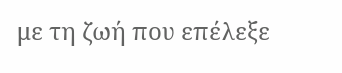με τη ζωή που επέλεξε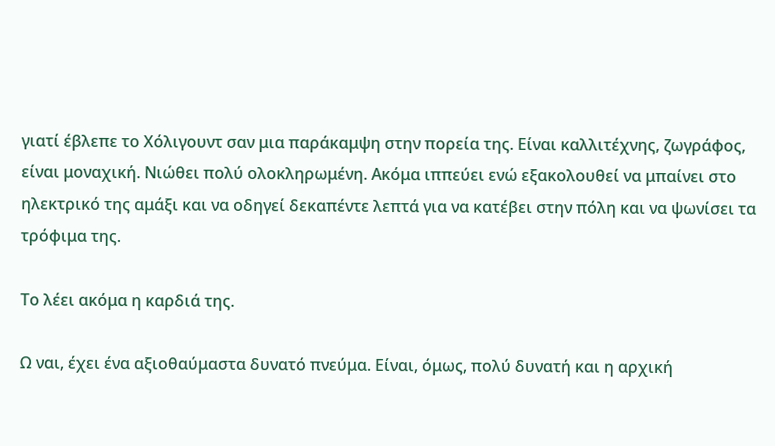γιατί έβλεπε το Χόλιγουντ σαν μια παράκαμψη στην πορεία της. Είναι καλλιτέχνης, ζωγράφος, είναι μοναχική. Νιώθει πολύ ολοκληρωμένη. Ακόμα ιππεύει ενώ εξακολουθεί να μπαίνει στο ηλεκτρικό της αμάξι και να οδηγεί δεκαπέντε λεπτά για να κατέβει στην πόλη και να ψωνίσει τα τρόφιμα της.

Το λέει ακόμα η καρδιά της.

Ω ναι, έχει ένα αξιοθαύμαστα δυνατό πνεύμα. Είναι, όμως, πολύ δυνατή και η αρχική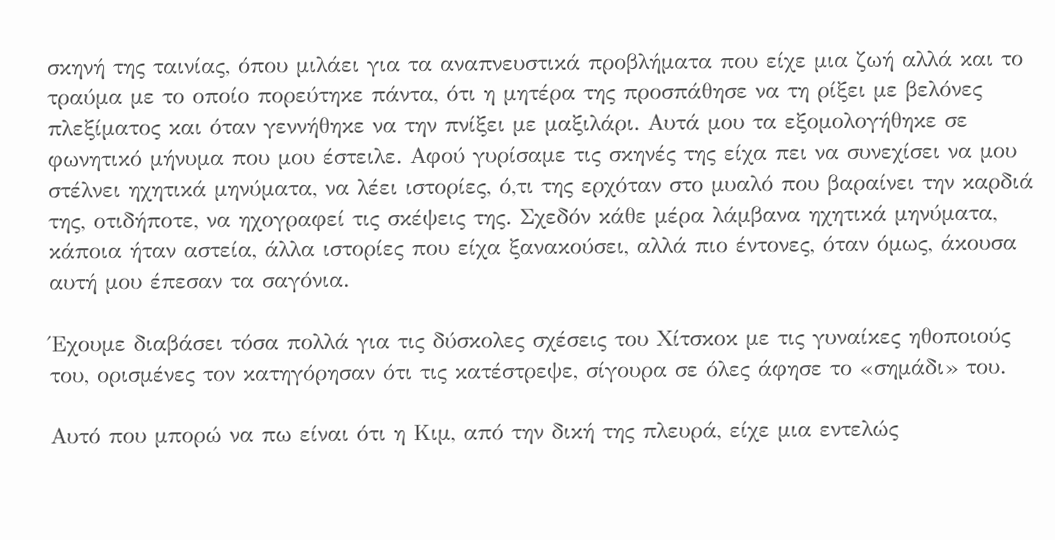σκηνή της ταινίας, όπου μιλάει για τα αναπνευστικά προβλήματα που είχε μια ζωή αλλά και το τραύμα με το οποίο πορεύτηκε πάντα, ότι η μητέρα της προσπάθησε να τη ρίξει με βελόνες πλεξίματος και όταν γεννήθηκε να την πνίξει με μαξιλάρι. Αυτά μου τα εξομολογήθηκε σε φωνητικό μήνυμα που μου έστειλε. Αφού γυρίσαμε τις σκηνές της είχα πει να συνεχίσει να μου στέλνει ηχητικά μηνύματα, να λέει ιστορίες, ό,τι της ερχόταν στο μυαλό που βαραίνει την καρδιά της, οτιδήποτε, να ηχογραφεί τις σκέψεις της. Σχεδόν κάθε μέρα λάμβανα ηχητικά μηνύματα, κάποια ήταν αστεία, άλλα ιστορίες που είχα ξανακούσει, αλλά πιο έντονες, όταν όμως, άκουσα αυτή μου έπεσαν τα σαγόνια.

Έχουμε διαβάσει τόσα πολλά για τις δύσκολες σχέσεις του Χίτσκοκ με τις γυναίκες ηθοποιούς του, ορισμένες τον κατηγόρησαν ότι τις κατέστρεψε, σίγουρα σε όλες άφησε το «σημάδι» του.

Αυτό που μπορώ να πω είναι ότι η Κιμ, από την δική της πλευρά, είχε μια εντελώς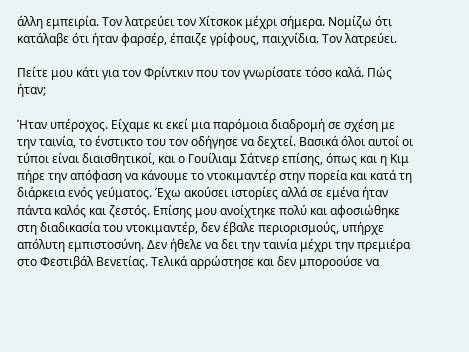άλλη εμπειρία. Τον λατρεύει τον Χίτσκοκ μέχρι σήμερα. Νομίζω ότι κατάλαβε ότι ήταν φαρσέρ, έπαιζε γρίφους, παιχνίδια. Τον λατρεύει.

Πείτε μου κάτι για τον Φρίντκιν που τον γνωρίσατε τόσο καλά. Πώς ήταν;

Ήταν υπέροχος. Είχαμε κι εκεί μια παρόμοια διαδρομή σε σχέση με την ταινία, το ένστικτο του τον οδήγησε να δεχτεί. Βασικά όλοι αυτοί οι τύποι είναι διαισθητικοί, και ο Γουίλιαμ Σάτνερ επίσης, όπως και η Κιμ πήρε την απόφαση να κάνουμε το ντοκιμαντέρ στην πορεία και κατά τη διάρκεια ενός γεύματος. Έχω ακούσει ιστορίες αλλά σε εμένα ήταν πάντα καλός και ζεστός. Επίσης μου ανοίχτηκε πολύ και αφοσιώθηκε στη διαδικασία του ντοκιμαντέρ, δεν έβαλε περιορισμούς, υπήρχε απόλυτη εμπιστοσύνη. Δεν ήθελε να δει την ταινία μέχρι την πρεμιέρα στο Φεστιβάλ Βενετίας. Τελικά αρρώστησε και δεν μποροούσε να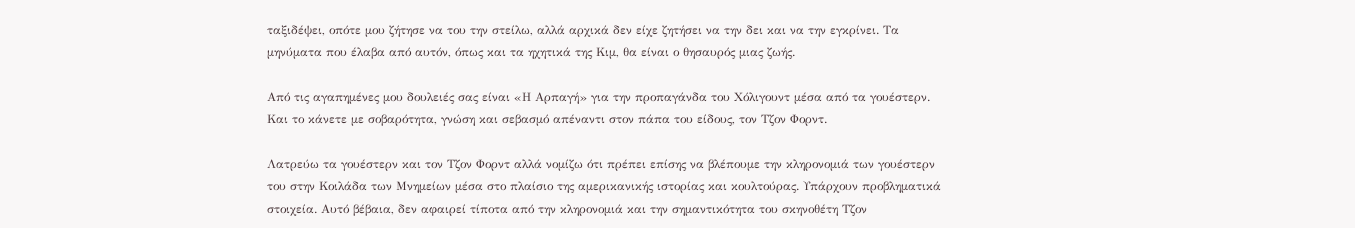ταξιδέψει, οπότε μου ζήτησε να του την στείλω, αλλά αρχικά δεν είχε ζητήσει να την δει και να την εγκρίνει. Τα μηνύματα που έλαβα από αυτόν, όπως και τα ηχητικά της Κιμ, θα είναι ο θησαυρός μιας ζωής.

Από τις αγαπημένες μου δουλειές σας είναι «Η Αρπαγή» για την προπαγάνδα του Χόλιγουντ μέσα από τα γουέστερν. Και το κάνετε με σοβαρότητα, γνώση και σεβασμό απέναντι στον πάπα του είδους, τον Τζον Φορντ.

Λατρεύω τα γουέστερν και τον Τζον Φορντ αλλά νομίζω ότι πρέπει επίσης να βλέπουμε την κληρονομιά των γουέστερν του στην Κοιλάδα των Μνημείων μέσα στο πλαίσιο της αμερικανικής ιστορίας και κουλτούρας. Υπάρχουν προβληματικά στοιχεία. Αυτό βέβαια, δεν αφαιρεί τίποτα από την κληρονομιά και την σημαντικότητα του σκηνοθέτη Τζον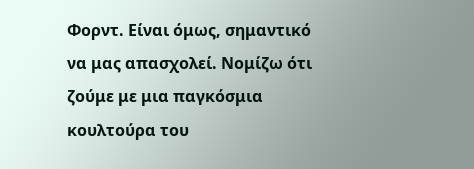Φορντ. Είναι όμως, σημαντικό να μας απασχολεί. Νομίζω ότι ζούμε με μια παγκόσμια κουλτούρα του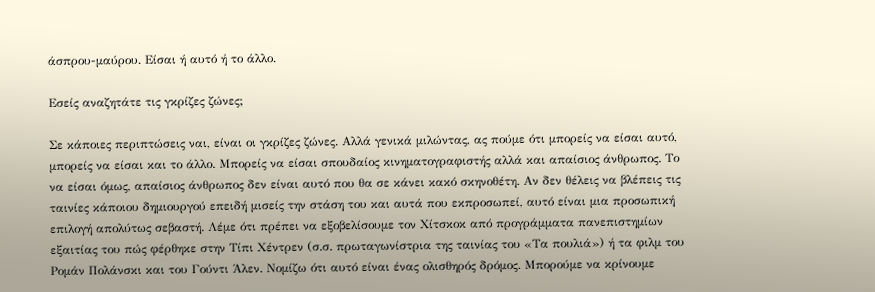άσπρου-μαύρου. Είσαι ή αυτό ή το άλλο.

Εσείς αναζητάτε τις γκρίζες ζώνες;

Σε κάποιες περιπτώσεις ναι, είναι οι γκρίζες ζώνες. Αλλά γενικά μιλώντας, ας πούμε ότι μπορείς να είσαι αυτό, μπορείς να είσαι και το άλλο. Μπορείς να είσαι σπουδαίος κινηματογραφιστής αλλά και απαίσιος άνθρωπος. Το να είσαι όμως, απαίσιος άνθρωπος δεν είναι αυτό που θα σε κάνει κακό σκηνοθέτη. Αν δεν θέλεις να βλέπεις τις ταινίες κάποιου δημιουργού επειδή μισείς την στάση του και αυτά που εκπροσωπεί, αυτό είναι μια προσωπική επιλογή απολύτως σεβαστή. Λέμε ότι πρέπει να εξοβελίσουμε τον Χίτσκοκ από προγράμματα πανεπιστημίων εξαιτίας του πώς φέρθηκε στην Τίπι Χέντρεν (σ.σ. πρωταγωνίστρια της ταινίας του «Τα πουλιά») ή τα φιλμ του Ρομάν Πολάνσκι και του Γούντι Άλεν. Νομίζω ότι αυτό είναι ένας ολισθηρός δρόμος. Μπορούμε να κρίνουμε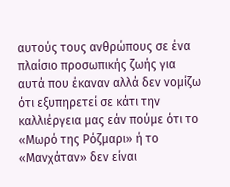αυτούς τους ανθρώπους σε ένα πλαίσιο προσωπικής ζωής για αυτά που έκαναν αλλά δεν νομίζω ότι εξυπηρετεί σε κάτι την καλλιέργεια μας εάν πούμε ότι το «Μωρό της Ρόζμαρι» ή το «Μανχάταν» δεν είναι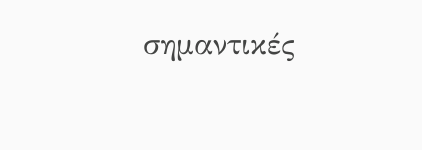σημαντικές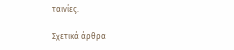ταινίες.

Σχετικά άρθρα